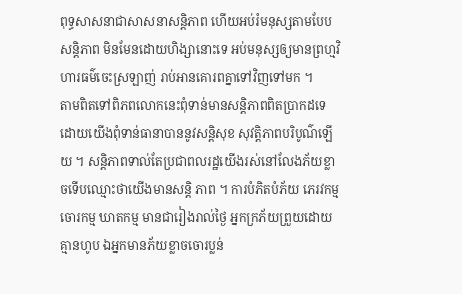ពុទ្ធសាសនាជាសាសនាសន្តិភាព ហើយអប់រំមនុស្សតាមបែបសន្តិភាព មិនមែនដោយហិង្សានោះទេ អប់មនុស្សឲ្យមានព្រហ្មវិហារធម៌ចេះស្រឡាញ់ រាប់អានគោរពគ្នាទៅវិញទៅមក ។
តាមពិតទៅពិភពលោកនេះពុំទាន់មានសន្តិភាពពិតប្រាកដទេ ដោយយើងពុំទាន់ធានាបាននូវសន្តិសុខ សុវត្តិភាពបរិបូណ៌ឡើយ ។ សន្តិភាពទាល់តែប្រជាពលរដ្ឋយើងរស់នៅលែងភ័យខ្លាចទើបឈ្មោះថាយើងមានសន្តិ ភាព ។ ការបំភិតបំភ័យ ភេរវកម្ម ចោរកម្ម ឃាតកម្ម មានជារៀងរាល់ថ្ងៃ អ្នកក្រភ័យព្រួយដោយគ្មានហូប ឯអ្នកមានភ័យខ្លាចចោរប្លន់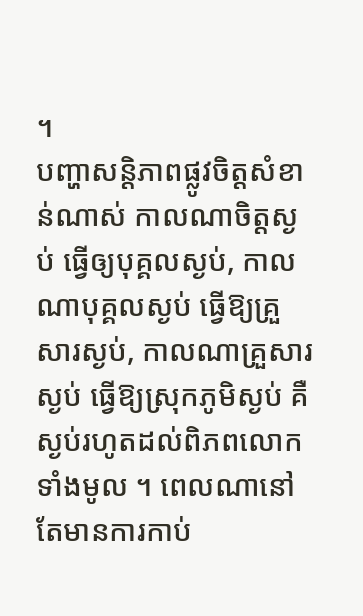។
បញ្ហាសន្តិភាពផ្លូវចិត្តសំខាន់ណាស់ កាលណាចិត្តស្ងប់ ធ្វើឲ្យបុគ្គលស្ងប់, កាលណាបុគ្គលស្ងប់ ធ្វើឱ្យគ្រួសារស្ងប់, កាលណាគ្រួសារស្ងប់ ធ្វើឱ្យស្រុកភូមិស្ងប់ គឺស្ងប់រហូតដល់ពិភពលោកទាំងមូល ។ ពេលណានៅតែមានការកាប់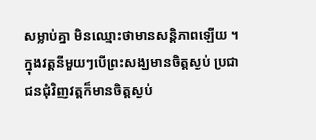សម្លាប់គ្នា មិនឈ្មោះថាមានសន្តិភាពឡើយ ។
ក្នុងវត្តនីមួយៗបើព្រះសង្ឃមានចិត្តស្ងប់ ប្រជាជនជុំវិញវត្តក៏មានចិត្តស្ងប់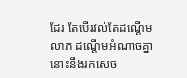ដែរ តែបើរវល់តែដណ្តើមលាភ ដណ្តើមអំណាចគ្នា នោះនឹងរកសេច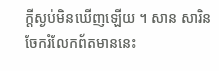ក្តីស្ងប់មិនឃើញឡើយ ។ សាន សារិន
ចែករំលែកព័តមាននេះ